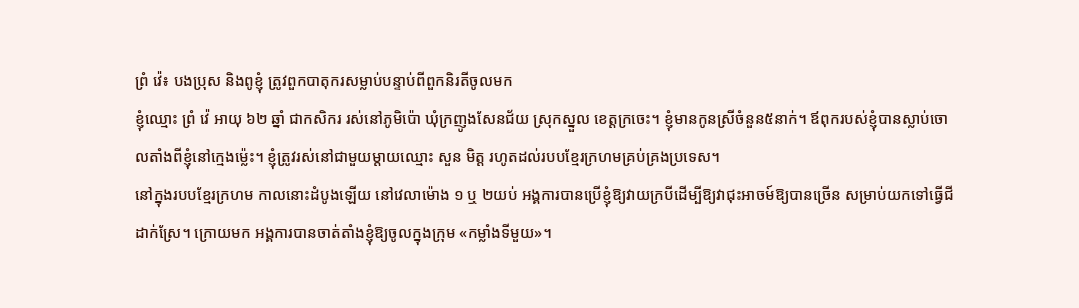ព្រំ វ៉េ៖ បងប្រុស និងពូខ្ញុំ ត្រូវពួកបាតុករសម្លាប់បន្ទាប់ពីពួកនិរតីចូលមក
ខ្ញុំឈ្មោះ ព្រំ វ៉េ អាយុ ៦២ ឆ្នាំ ជាកសិករ រស់នៅភូមិប៉ោ ឃុំក្រញូងសែនជ័យ ស្រុកស្នួល ខេត្តក្រចេះ។ ខ្ញុំមានកូនស្រីចំនួន៥នាក់។ ឪពុករបស់ខ្ញុំបានស្លាប់ចោលតាំងពីខ្ញុំនៅក្មេងម៉្លេះ។ ខ្ញុំត្រូវរស់នៅជាមួយម្តាយឈ្មោះ សួន មិត្ត រហូតដល់របបខ្មែរក្រហមគ្រប់គ្រងប្រទេស។
នៅក្នុងរបបខ្មែរក្រហម កាលនោះដំបូងឡើយ នៅវេលាម៉ោង ១ ឬ ២យប់ អង្គការបានប្រើខ្ញុំឱ្យវាយក្របីដើម្បីឱ្យវាជុះអាចម៍ឱ្យបានច្រើន សម្រាប់យកទៅធ្វើជីដាក់ស្រែ។ ក្រោយមក អង្គការបានចាត់តាំងខ្ញុំឱ្យចូលក្នុងក្រុម «កម្លាំងទីមួយ»។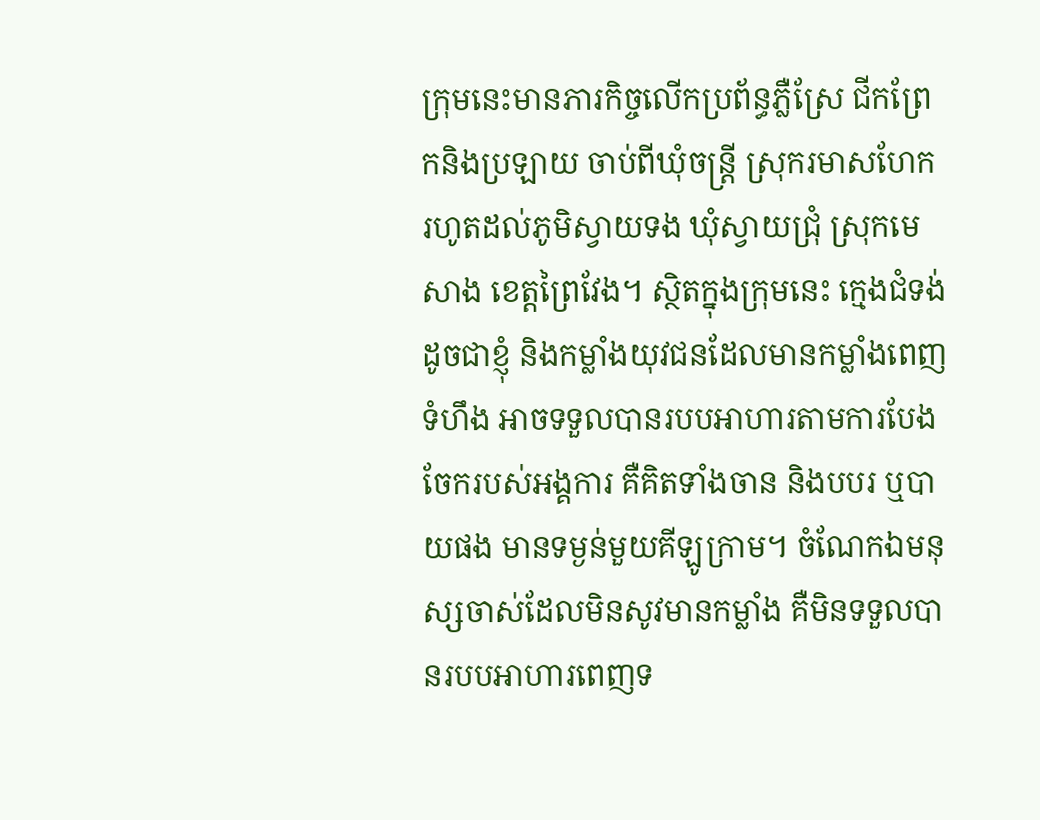ក្រុមនេះមានភារកិច្ចលើកប្រព័ន្ធភ្លឺស្រែ ជីកព្រែកនិងប្រឡាយ ចាប់ពីឃុំចន្ត្រី ស្រុករមាសហែក រហូតដល់ភូមិស្វាយទង ឃុំស្វាយជ្រុំ ស្រុកមេសាង ខេត្តព្រៃវែង។ ស្ថិតក្នុងក្រុមនេះ ក្មេងជំទង់ដូចជាខ្ញុំ និងកម្លាំងយុវជនដែលមានកម្លាំងពេញទំហឹង អាចទទួលបានរបបអាហារតាមការបែងចែករបស់អង្គការ គឺគិតទាំងចាន និងបបរ ឬបាយផង មានទម្ងន់មួយគីឡូក្រាម។ ចំណែកឯមនុស្សចាស់ដែលមិនសូវមានកម្លាំង គឺមិនទទួលបានរបបអាហារពេញទ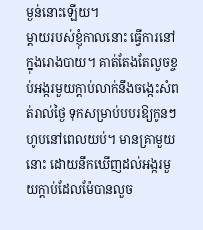ម្ងន់នោះឡើយ។
ម្តាយរបស់ខ្ញុំកាលនោះ ធ្វើការនៅក្នុងរោងបាយ។ គាត់តែងតែលួចខ្ចប់អង្ករមួយក្តាប់លាក់នឹងចង្កេះសំពត់រាល់ថ្ងៃ ទុកសម្រាប់បបរឱ្យកូនៗហូបនៅពេលយប់។ មានគ្រាមួយនោះ ដោយនឹកឃើញដល់អង្ករមួយក្ដាប់ដែលម៉ែបានលួច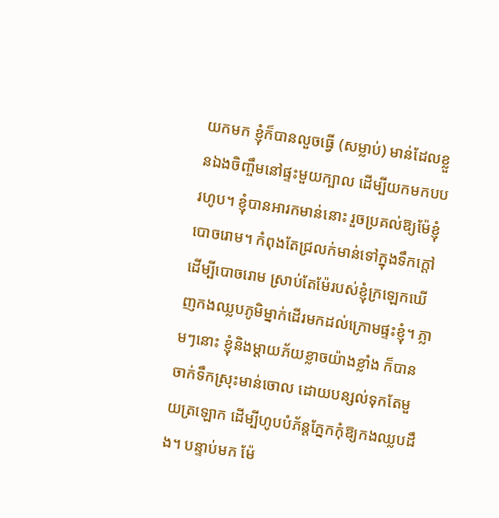យកមក ខ្ញុំក៏បានលួចធ្វើ (សម្លាប់) មាន់ដែលខ្លួនឯងចិញ្ចឹមនៅផ្ទះមួយក្បាល ដើម្បីយកមកបបរហូប។ ខ្ញុំបានអារកមាន់នោះ រួចប្រគល់ឱ្យម៉ែខ្ញុំបោចរោម។ កំពុងតែជ្រលក់មាន់ទៅក្នុងទឹកក្តៅដើម្បីបោចរោម ស្រាប់តែម៉ែរបស់ខ្ញុំក្រឡេកឃើញកងឈ្លបភូមិម្នាក់ដើរមកដល់ក្រោមផ្ទះខ្ញុំ។ ភ្លាមៗនោះ ខ្ញុំនិងម្ដាយភ័យខ្លាចយ៉ាងខ្លាំង ក៏បានចាក់ទឹកស្រុះមាន់ចោល ដោយបន្សល់ទុកតែមួយត្រឡោក ដើម្បីហូបបំភ័ន្តភ្នែកកុំឱ្យកងឈ្លបដឹង។ បន្ទាប់មក ម៉ែ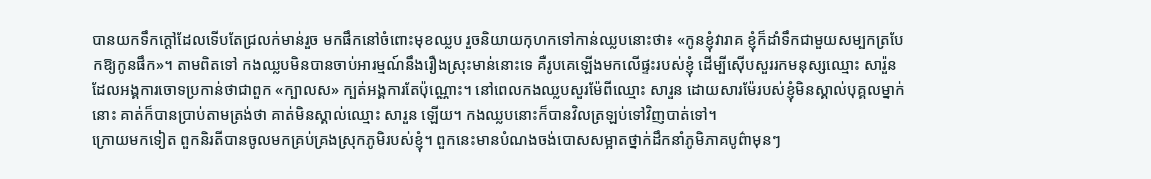បានយកទឹកក្ដៅដែលទើបតែជ្រលក់មាន់រួច មកផឹកនៅចំពោះមុខឈ្លប រួចនិយាយកុហកទៅកាន់ឈ្លបនោះថា៖ «កូនខ្ញុំវារាគ ខ្ញុំក៏ដាំទឹកជាមួយសម្បកត្របែកឱ្យកូនផឹក»។ តាមពិតទៅ កងឈ្លបមិនបានចាប់អារម្មណ៍នឹងរឿងស្រុះមាន់នោះទេ គឺរូបគេឡើងមកលើផ្ទះរបស់ខ្ញុំ ដើម្បីស៊ើបសួររកមនុស្សឈ្មោះ សារ៉ួន ដែលអង្គការចោទប្រកាន់ថាជាពួក «ក្បាលស» ក្បត់អង្គការតែប៉ុណ្ណោះ។ នៅពេលកងឈ្លបសួរម៉ែពីឈ្មោះ សារួន ដោយសារម៉ែរបស់ខ្ញុំមិនស្គាល់បុគ្គលម្នាក់នោះ គាត់ក៏បានប្រាប់តាមត្រង់ថា គាត់មិនស្គាល់ឈ្មោះ សារួន ឡើយ។ កងឈ្លបនោះក៏បានវិលត្រឡប់ទៅវិញបាត់ទៅ។
ក្រោយមកទៀត ពួកនិរតីបានចូលមកគ្រប់គ្រងស្រុកភូមិរបស់ខ្ញុំ។ ពួកនេះមានបំណងចង់បោសសម្អាតថ្នាក់ដឹកនាំភូមិភាគបូព៌ាមុនៗ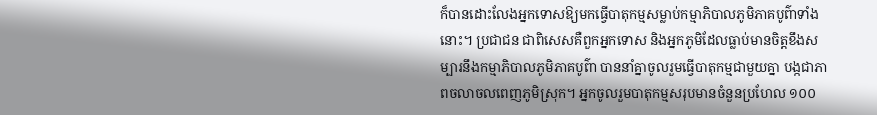ក៏បានដោះលែងអ្នកទោសឱ្យមកធ្វើបាតុកម្មសម្លាប់កម្មាភិបាលភូមិភាគបូព៌ាទាំងនោះ។ ប្រជាជន ជាពិសេសគឺពួកអ្នកទោស និងអ្នកភូមិដែលធ្លាប់មានចិត្តខឹងសម្បារនឹងកម្មាភិបាលភូមិភាគបូព៌ា បាននាំគ្នាចូលរួមធ្វើបាតុកម្មជាមួយគ្នា បង្កជាភាពចលាចលពេញភូមិស្រុក។ អ្នកចូលរួមបាតុកម្មសរុបមានចំនួនប្រហែល ១០០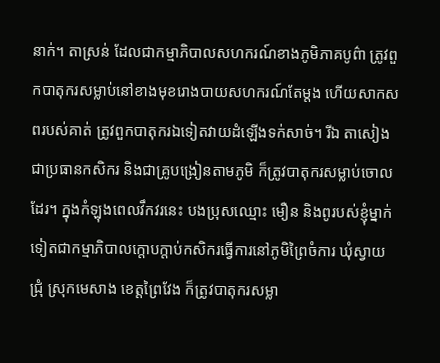នាក់។ តាស្រន់ ដែលជាកម្មាភិបាលសហករណ៍ខាងភូមិភាគបូព៌ា ត្រូវពួកបាតុករសម្លាប់នៅខាងមុខរោងបាយសហករណ៍តែម្តង ហើយសាកសពរបស់គាត់ ត្រូវពួកបាតុករឯទៀតវាយដំឡើងទក់សាច់។ រីឯ តាសៀង ជាប្រធានកសិករ និងជាគ្រូបង្រៀនតាមភូមិ ក៏ត្រូវបាតុករសម្លាប់ចោលដែរ។ ក្នុងកំឡុងពេលវឹកវរនេះ បងប្រុសឈ្មោះ មឿន និងពូរបស់ខ្ញុំម្នាក់ទៀតជាកម្មាភិបាលក្តោបក្តាប់កសិករធ្វើការនៅភូមិព្រៃចំការ ឃុំស្វាយជ្រុំ ស្រុកមេសាង ខេត្តព្រៃវែង ក៏ត្រូវបាតុករសម្លា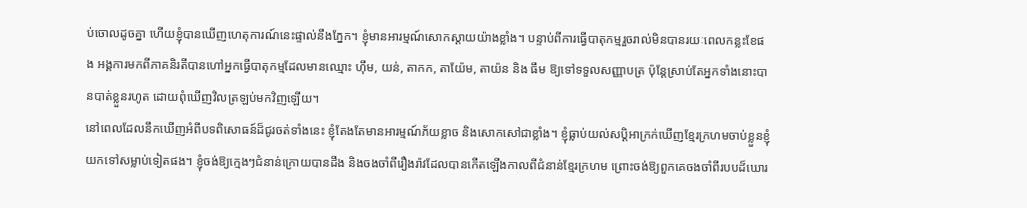ប់ចោលដូចគ្នា ហើយខ្ញុំបានឃើញហេតុការណ៍នេះផ្ទាល់នឹងភ្នែក។ ខ្ញុំមានអារម្មណ៍សោកស្តាយយ៉ាងខ្លាំង។ បន្ទាប់ពីការធ្វើបាតុកម្មរួចរាល់មិនបានរយៈពេលកន្លះខែផង អង្គការមកពីភាគនិរតីបានហៅអ្នកធ្វើបាតុកម្មដែលមានឈ្មោះ ហ៊ឹម, យន់, តាកក, តាយ៉ែម, តាយ៉ន និង ធឹម ឱ្យទៅទទួលសញ្ញាបត្រ ប៉ុន្តែស្រាប់តែអ្នកទាំងនោះបានបាត់ខ្លួនរហូត ដោយពុំឃើញវិលត្រឡប់មកវិញឡើយ។
នៅពេលដែលនឹកឃើញអំពីបទពិសោធន៍ដ៏ជូរចត់ទាំងនេះ ខ្ញុំតែងតែមានអារម្មណ៍ភ័យខ្លាច និងសោកសៅជាខ្លាំង។ ខ្ញុំធ្លាប់យល់សប្តិអាក្រក់ឃើញខ្មែរក្រហមចាប់ខ្លួនខ្ញុំយកទៅសម្លាប់ទៀតផង។ ខ្ញុំចង់ឱ្យក្មេងៗជំនាន់ក្រោយបានដឹង និងចងចាំពីរឿងរ៉ាវដែលបានកើតឡើងកាលពីជំនាន់ខ្មែរក្រហម ព្រោះចង់ឱ្យពួកគេចងចាំពីរបបដ៏ឃោរ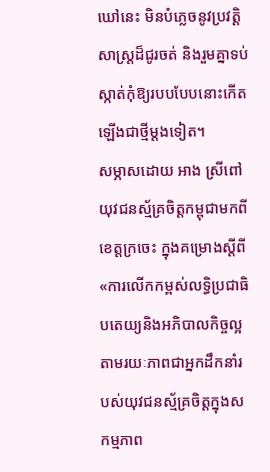ឃៅនេះ មិនបំភ្លេចនូវប្រវត្តិសាស្ត្រដ៏ជូរចត់ និងរួមគ្នាទប់ស្កាត់កុំឱ្យរបបបែបនោះកើតឡើងជាថ្មីម្តងទៀត។
សម្ភាសដោយ អាង ស្រីពៅ យុវជនស្ម័គ្រចិត្តកម្ពុជាមកពីខេត្តក្រចេះ ក្នុងគម្រោងស្តីពី «ការលើកកម្ពស់លទ្ធិប្រជាធិបតេយ្យនិងអភិបាលកិច្ចល្អ តាមរយៈភាពជាអ្នកដឹកនាំរបស់យុវជនស្ម័គ្រចិត្តក្នុងសកម្មភាព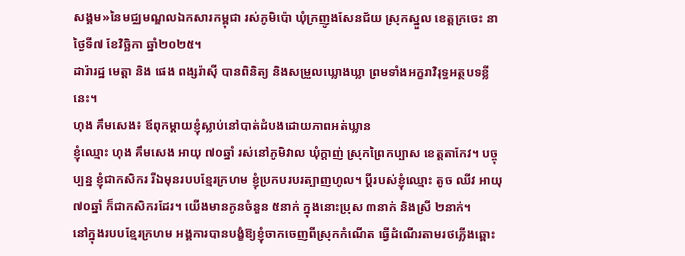សង្គម»នៃមជ្ឈមណ្ឌលឯកសារកម្ពុជា រស់ភូមិប៉ោ ឃុំក្រញូងសែនជ័យ ស្រុកស្នួល ខេត្តក្រចេះ នាថ្ងៃទី៧ ខែវិច្ឆិកា ឆ្នាំ២០២៥។
ដារ៉ារដ្ឋ មេត្តា និង ផេង ពង្សរ៉ាស៊ី បានពិនិត្យ និងសម្រួលឃ្លោងឃ្លា ព្រមទាំងអក្ខរាវិរុទ្ធអត្ថបទខ្លីនេះ។
ហុង គឹមសេង៖ ឪពុកម្តាយខ្ញុំស្លាប់នៅបាត់ដំបងដោយភាពអត់ឃ្លាន
ខ្ញុំឈ្មោះ ហុង គឹមសេង អាយុ ៧០ឆ្នាំ រស់នៅភូមិវាល ឃុំក្ដាញ់ ស្រុកព្រៃកប្បាស ខេត្តតាកែវ។ បច្ចុប្បន្ន ខ្ញុំជាកសិករ រីឯមុនរបបខ្មែរក្រហម ខ្ញុំប្រកបរបរត្បាញហូល។ ប្តីរបស់ខ្ញុំឈ្មោះ តូច ឈីវ អាយុ ៧០ឆ្នាំ ក៏ជាកសិករដែរ។ យើងមានកូនចំនួន ៥នាក់ ក្នុងនោះប្រុស ៣នាក់ និងស្រី ២នាក់។
នៅក្នុងរបបខ្មែរក្រហម អង្គការបានបង្ខំឱ្យខ្ញុំចាកចេញពីស្រុកកំណើត ធ្វើដំណើរតាមរថភ្លើងឆ្ពោះ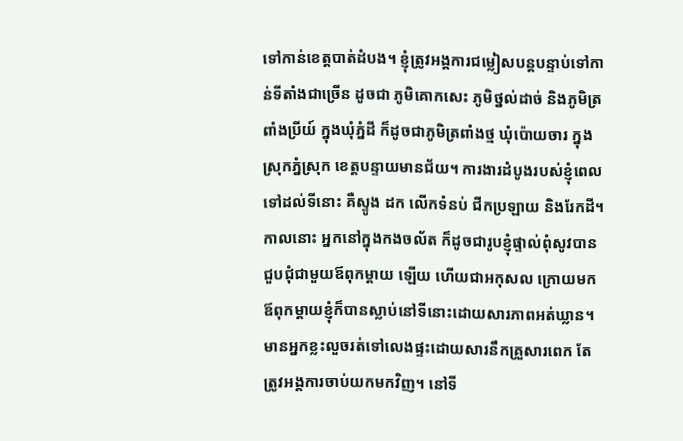ទៅកាន់ខេត្តបាត់ដំបង។ ខ្ញុំត្រូវអង្គការជម្លៀសបន្តបន្ទាប់ទៅកាន់ទីតាំងជាច្រើន ដូចជា ភូមិគោកសេះ ភូមិថ្នល់ដាច់ និងភូមិត្រពាំងប្រីយ៍ ក្នុងឃុំភ្នំដី ក៏ដូចជាភូមិត្រពាំងថ្ម ឃុំប៉ោយចារ ក្នុងស្រុកភ្នំស្រុក ខេត្តបន្ទាយមានជ័យ។ ការងារដំបូងរបស់ខ្ញុំពេលទៅដល់ទីនោះ គឺស្ទូង ដក លើកទំនប់ ជីកប្រឡាយ និងរែកដី។ កាលនោះ អ្នកនៅក្នុងកងចល័ត ក៏ដូចជារូបខ្ញុំផ្ទាល់ពុំសូវបានជួបជុំជាមួយឪពុកម្តាយ ឡើយ ហើយជាអកុសល ក្រោយមកឪពុកម្ដាយខ្ញុំក៏បានស្លាប់នៅទីនោះដោយសារភាពអត់ឃ្លាន។
មានអ្នកខ្លះលួចរត់ទៅលេងផ្ទះដោយសារនឹកគ្រួសារពេក តែត្រូវអង្គការចាប់យកមកវិញ។ នៅទី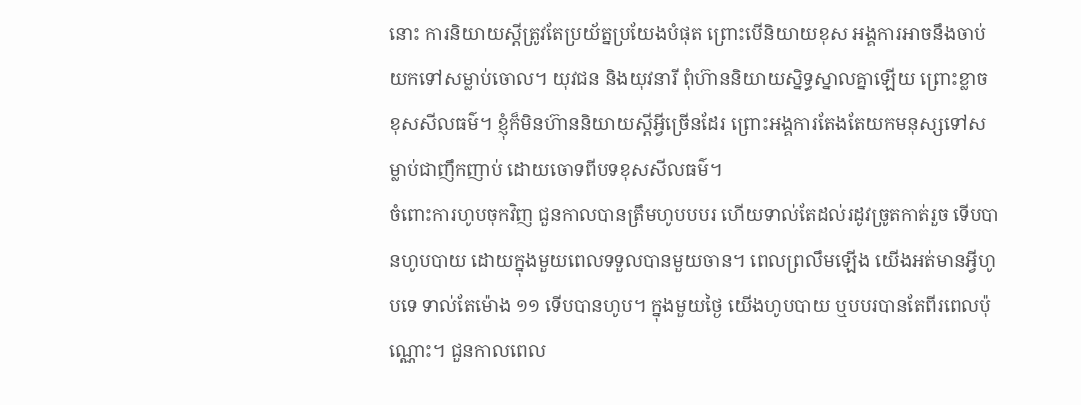នោះ ការនិយាយស្ដីត្រូវតែប្រយ័ត្នប្រយែងបំផុត ព្រោះបើនិយាយខុស អង្គការអាចនឹងចាប់យកទៅសម្លាប់ចោល។ យុវជន និងយុវនារី ពុំហ៊ាននិយាយស្និទ្ធស្នាលគ្នាឡើយ ព្រោះខ្លាចខុសសីលធម៌។ ខ្ញុំក៏មិនហ៊ាននិយាយស្ដីអ្វីច្រើនដែរ ព្រោះអង្គការតែងតែយកមនុស្សទៅសម្លាប់ជាញឹកញាប់ ដោយចោទពីបទខុសសីលធម៌។
ចំពោះការហូបចុកវិញ ជួនកាលបានត្រឹមហូបបបរ ហើយទាល់តែដល់រដូវច្រូតកាត់រួច ទើបបានហូបបាយ ដោយក្នុងមួយពេលទទួលបានមួយចាន។ ពេលព្រលឹមឡើង យើងអត់មានអ្វីហូបទេ ទាល់តែម៉ោង ១១ ទើបបានហូប។ ក្នុងមួយថ្ងៃ យើងហូបបាយ ឬបបរបានតែពីរពេលប៉ុណ្ណោះ។ ជួនកាលពេល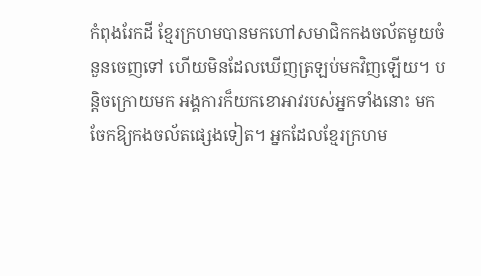កំពុងរែកដី ខ្មែរក្រហមបានមកហៅសមាជិកកងចល័តមួយចំនួនចេញទៅ ហើយមិនដែលឃើញត្រឡប់មកវិញឡើយ។ បន្តិចក្រោយមក អង្គការក៏យកខោអាវរបស់អ្នកទាំងនោះ មកចែកឱ្យកងចល័តផ្សេងទៀត។ អ្នកដែលខ្មែរក្រហម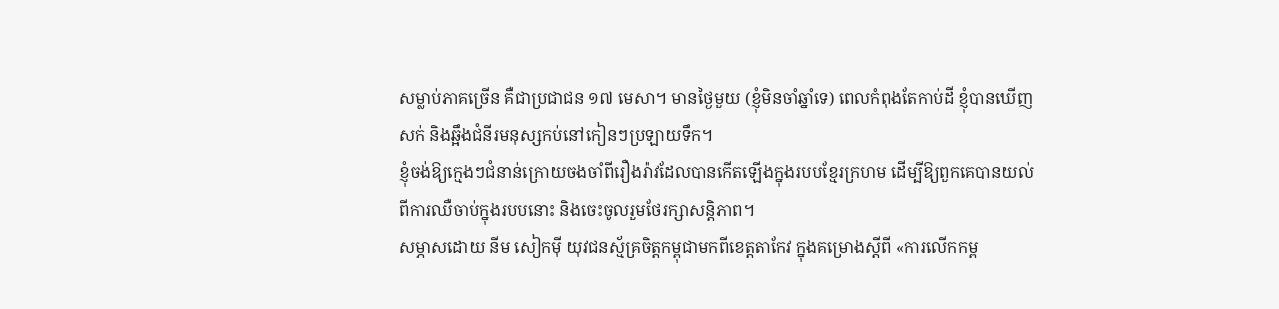សម្លាប់ភាគច្រើន គឺជាប្រជាជន ១៧ មេសា។ មានថ្ងៃមួយ (ខ្ញុំមិនចាំឆ្នាំទេ) ពេលកំពុងតែកាប់ដី ខ្ញុំបានឃើញសក់ និងឆ្អឹងជំនីរមនុស្សកប់នៅកៀនៗប្រឡាយទឹក។
ខ្ញុំចង់ឱ្យក្មេងៗជំនាន់ក្រោយចងចាំពីរឿងរ៉ាវដែលបានកើតឡើងក្នុងរបបខ្មែរក្រហម ដើម្បីឱ្យពួកគេបានយល់ពីការឈឺចាប់ក្នុងរបបនោះ និងចេះចូលរួមថែរក្សាសន្តិភាព។
សម្ភាសដោយ នីម សៀកម៉ី យុវជនស្ម័គ្រចិត្តកម្ពុជាមកពីខេត្តតាកែវ ក្នុងគម្រោងស្តីពី «ការលើកកម្ព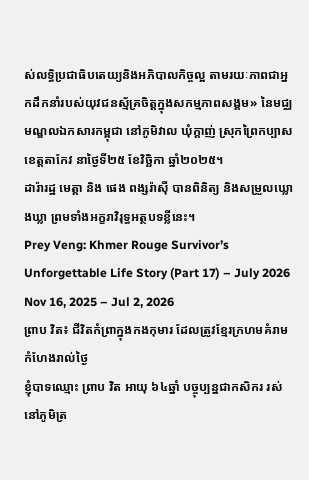ស់លទ្ធិប្រជាធិបតេយ្យនិងអភិបាលកិច្ចល្អ តាមរយៈភាពជាអ្នកដឹកនាំរបស់យុវជនស្ម័គ្រចិត្តក្នុងសកម្មភាពសង្គម» នៃមជ្ឈមណ្ឌលឯកសារកម្ពុជា នៅភូមិវាល ឃុំក្ដាញ់ ស្រុកព្រៃកប្បាស ខេត្តតាកែវ នាថ្ងៃទី២៥ ខែវិច្ឆិកា ឆ្នាំ២០២៥។
ដារ៉ារដ្ឋ មេត្តា និង ផេង ពង្សរ៉ាស៊ី បានពិនិត្យ និងសម្រួលឃ្លោងឃ្លា ព្រមទាំងអក្ខរាវិរុទ្ធអត្ថបទខ្លីនេះ។
Prey Veng: Khmer Rouge Survivor’s Unforgettable Life Story (Part 17) – July 2026
Nov 16, 2025 – Jul 2, 2026
ព្រាប វិត៖ ជីវិតកំព្រាក្នុងកងកុមារ ដែលត្រូវខ្មែរក្រហមគំរាមកំហែងរាល់ថ្ងៃ
ខ្ញុំបាទឈ្មោះ ព្រាប វិត អាយុ ៦៤ឆ្នាំ បច្ចុប្បន្នជាកសិករ រស់នៅភូមិត្រ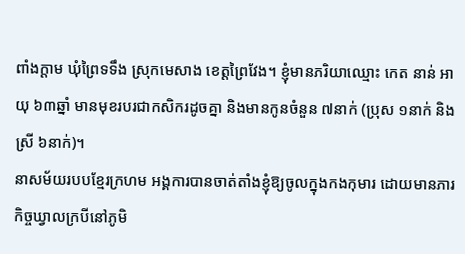ពាំងក្តាម ឃុំព្រៃទទឹង ស្រុកមេសាង ខេត្តព្រៃវែង។ ខ្ញុំមានភរិយាឈ្មោះ កេត នាន់ អាយុ ៦៣ឆ្នាំ មានមុខរបរជាកសិករដូចគ្នា និងមានកូនចំនួន ៧នាក់ (ប្រុស ១នាក់ និងស្រី ៦នាក់)។
នាសម័យរបបខ្មែរក្រហម អង្គការបានចាត់តាំងខ្ញុំឱ្យចូលក្នុងកងកុមារ ដោយមានភារកិច្ចឃ្វាលក្របីនៅភូមិ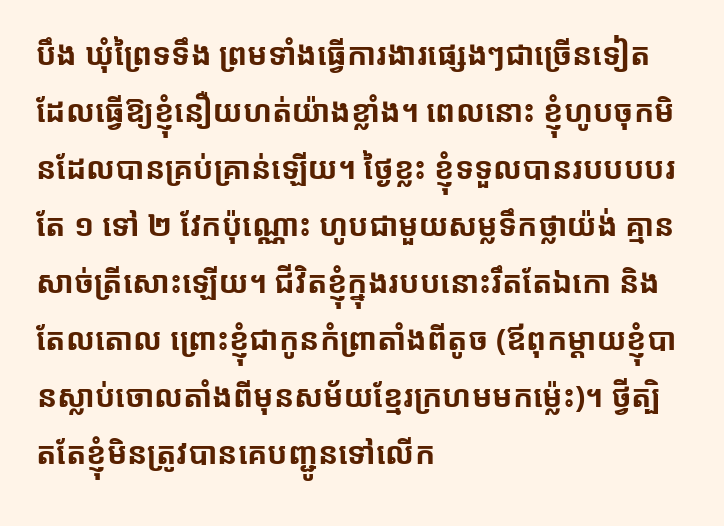បឹង ឃុំព្រៃទទឹង ព្រមទាំងធ្វើការងារផ្សេងៗជាច្រើនទៀត ដែលធ្វើឱ្យខ្ញុំនឿយហត់យ៉ាងខ្លាំង។ ពេលនោះ ខ្ញុំហូបចុកមិនដែលបានគ្រប់គ្រាន់ឡើយ។ ថ្ងៃខ្លះ ខ្ញុំទទួលបានរបបបបរតែ ១ ទៅ ២ វែកប៉ុណ្ណោះ ហូបជាមួយសម្លទឹកថ្លាយ៉ង់ គ្មានសាច់ត្រីសោះឡើយ។ ជីវិតខ្ញុំក្នុងរបបនោះរឹតតែឯកោ និងតែលតោល ព្រោះខ្ញុំជាកូនកំព្រាតាំងពីតូច (ឪពុកម្តាយខ្ញុំបានស្លាប់ចោលតាំងពីមុនសម័យខ្មែរក្រហមមកម្ល៉េះ)។ ថ្វីត្បិតតែខ្ញុំមិនត្រូវបានគេបញ្ជូនទៅលើក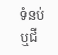ទំនប់ ឬជី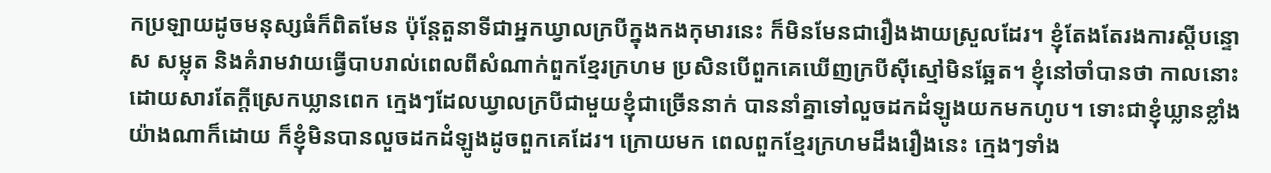កប្រឡាយដូចមនុស្សធំក៏ពិតមែន ប៉ុន្តែតួនាទីជាអ្នកឃ្វាលក្របីក្នុងកងកុមារនេះ ក៏មិនមែនជារឿងងាយស្រួលដែរ។ ខ្ញុំតែងតែរងការស្តីបន្ទោស សម្លុត និងគំរាមវាយធ្វើបាបរាល់ពេលពីសំណាក់ពួកខ្មែរក្រហម ប្រសិនបើពួកគេឃើញក្របីស៊ីស្មៅមិនឆ្អែត។ ខ្ញុំនៅចាំបានថា កាលនោះដោយសារតែក្តីស្រេកឃ្លានពេក ក្មេងៗដែលឃ្វាលក្របីជាមួយខ្ញុំជាច្រើននាក់ បាននាំគ្នាទៅលួចដកដំឡូងយកមកហូប។ ទោះជាខ្ញុំឃ្លានខ្លាំងយ៉ាងណាក៏ដោយ ក៏ខ្ញុំមិនបានលួចដកដំឡូងដូចពួកគេដែរ។ ក្រោយមក ពេលពួកខ្មែរក្រហមដឹងរឿងនេះ ក្មេងៗទាំង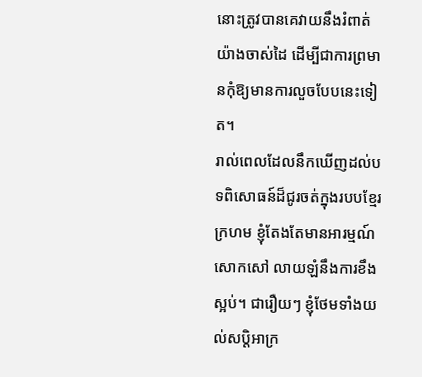នោះត្រូវបានគេវាយនឹងរំពាត់យ៉ាងចាស់ដៃ ដើម្បីជាការព្រមានកុំឱ្យមានការលួចបែបនេះទៀត។
រាល់ពេលដែលនឹកឃើញដល់បទពិសោធន៍ដ៏ជូរចត់ក្នុងរបបខ្មែរក្រហម ខ្ញុំតែងតែមានអារម្មណ៍សោកសៅ លាយឡំនឹងការខឹងស្អប់។ ជារឿយៗ ខ្ញុំថែមទាំងយល់សប្តិអាក្រ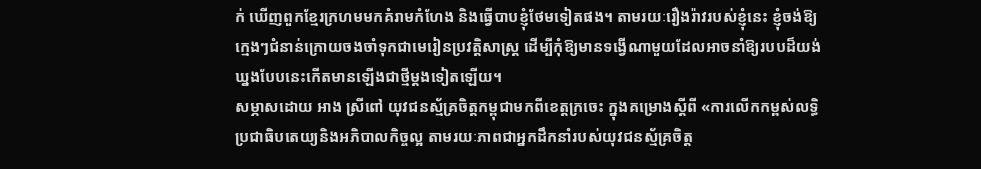ក់ ឃើញពួកខ្មែរក្រហមមកគំរាមកំហែង និងធ្វើបាបខ្ញុំថែមទៀតផង។ តាមរយៈរឿងរ៉ាវរបស់ខ្ញុំនេះ ខ្ញុំចង់ឱ្យក្មេងៗជំនាន់ក្រោយចងចាំទុកជាមេរៀនប្រវត្តិសាស្ត្រ ដើម្បីកុំឱ្យមានទង្វើណាមួយដែលអាចនាំឱ្យរបបដ៏យង់ឃ្នងបែបនេះកើតមានឡើងជាថ្មីម្តងទៀតឡើយ។
សម្ភាសដោយ អាង ស្រីពៅ យុវជនស្ម័គ្រចិត្តកម្ពុជាមកពីខេត្តក្រចេះ ក្នុងគម្រោងស្តីពី «ការលើកកម្ពស់លទ្ធិប្រជាធិបតេយ្យនិងអភិបាលកិច្ចល្អ តាមរយៈភាពជាអ្នកដឹកនាំរបស់យុវជនស្ម័គ្រចិត្ត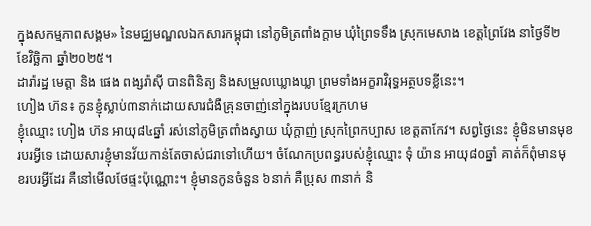ក្នុងសកម្មភាពសង្គម» នៃមជ្ឈមណ្ឌលឯកសារកម្ពុជា នៅភូមិត្រពាំងក្តាម ឃុំព្រៃទទឹង ស្រុកមេសាង ខេត្តព្រៃវែង នាថ្ងៃទី២ ខែវិច្ឆិកា ឆ្នាំ២០២៥។
ដារ៉ារដ្ឋ មេត្តា និង ផេង ពង្សរ៉ាស៊ី បានពិនិត្យ និងសម្រួលឃ្លោងឃ្លា ព្រមទាំងអក្ខរាវិរុទ្ធអត្ថបទខ្លីនេះ។
ហៀង ហ៊ន៖ កូនខ្ញុំស្លាប់៣នាក់ដោយសារជំងឺគ្រុនចាញ់នៅក្នុងរបបខ្មែរក្រហម
ខ្ញុំឈ្មោះ ហៀង ហ៊ន អាយុ៨៤ឆ្នាំ រស់នៅភូមិត្រពាំងស្វាយ ឃុំក្ដាញ់ ស្រុកព្រៃកប្បាស ខេត្តតាកែវ។ សព្វថ្ងៃនេះ ខ្ញុំមិនមានមុខរបរអ្វីទេ ដោយសារខ្ញុំមានវ័យកាន់តែចាស់ជរាទៅហើយ។ ចំណែកប្រពន្ធរបស់ខ្ញុំឈ្មោះ ទុំ យ៉ាន អាយុ៨០ឆ្នាំ គាត់ក៏ពុំមានមុខរបរអ្វីដែរ គឺនៅមើលថែផ្ទះប៉ុណ្ណោះ។ ខ្ញុំមានកូនចំនួន ៦នាក់ គឺប្រុស ៣នាក់ និ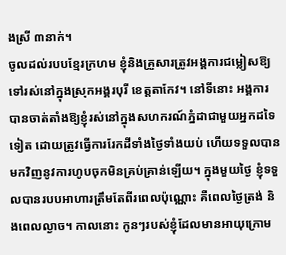ងស្រី ៣នាក់។
ចូលដល់របបខ្មែរក្រហម ខ្ញុំនិងគ្រួសារត្រូវអង្គការជម្លៀសឱ្យទៅរស់នៅក្នុងស្រុកអង្គរបុរី ខេត្តតាកែវ។ នៅទីនោះ អង្គការបានចាត់តាំងឱ្យខ្ញុំរស់នៅក្នុងសហករណ៍ភ្នំដាជាមួយអ្នកដទៃទៀត ដោយត្រូវធ្វើការរែកដីទាំងថ្ងៃទាំងយប់ ហើយទទួលបានមកវិញនូវការហូបចុកមិនគ្រប់គ្រាន់ឡើយ។ ក្នុងមួយថ្ងៃ ខ្ញុំទទួលបានរបបអាហារត្រឹមតែពីរពេលប៉ុណ្ណោះ គឺពេលថ្ងៃត្រង់ និងពេលល្ងាច។ កាលនោះ កូនៗរបស់ខ្ញុំដែលមានអាយុក្រោម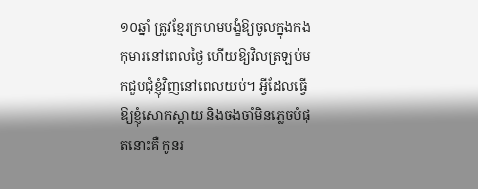១០ឆ្នាំ ត្រូវខ្មែរក្រហមបង្ខំឱ្យចូលក្នុងកងកុមារនៅពេលថ្ងៃ ហើយឱ្យវិលត្រឡប់មកជួបជុំខ្ញុំវិញនៅពេលយប់។ អ្វីដែលធ្វើឱ្យខ្ញុំសោកស្ដាយ និងចងចាំមិនភ្លេចបំផុតនោះគឺ កូនរ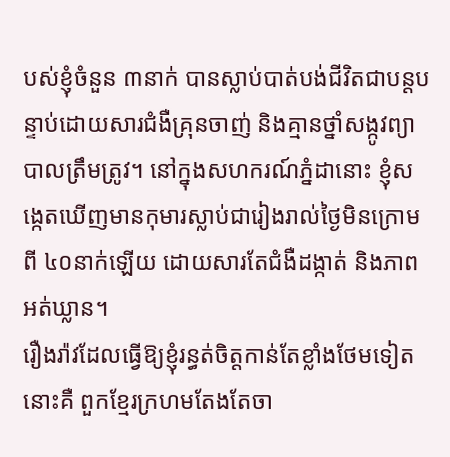បស់ខ្ញុំចំនួន ៣នាក់ បានស្លាប់បាត់បង់ជីវិតជាបន្តបន្ទាប់ដោយសារជំងឺគ្រុនចាញ់ និងគ្មានថ្នាំសង្កូវព្យាបាលត្រឹមត្រូវ។ នៅក្នុងសហករណ៍ភ្នំដានោះ ខ្ញុំសង្កេតឃើញមានកុមារស្លាប់ជារៀងរាល់ថ្ងៃមិនក្រោមពី ៤០នាក់ឡើយ ដោយសារតែជំងឺដង្កាត់ និងភាពអត់ឃ្លាន។
រឿងរ៉ាវដែលធ្វើឱ្យខ្ញុំរន្ធត់ចិត្តកាន់តែខ្លាំងថែមទៀតនោះគឺ ពួកខ្មែរក្រហមតែងតែចា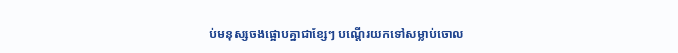ប់មនុស្សចងផ្អោបគ្នាជាខ្សែៗ បណ្ដើរយកទៅសម្លាប់ចោល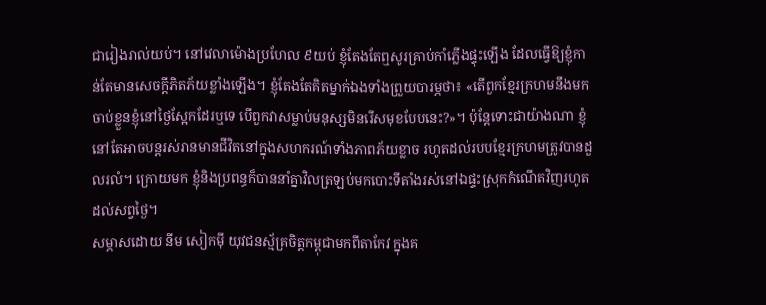ជារៀងរាល់យប់។ នៅវេលាម៉ោងប្រហែល ៩យប់ ខ្ញុំតែងតែឮសូរគ្រាប់កាំភ្លើងផ្ទុះឡើង ដែលធ្វើឱ្យខ្ញុំកាន់តែមានសេចក្តីភិតភ័យខ្លាំងឡើង។ ខ្ញុំតែងតែគិតម្នាក់ឯងទាំងព្រួយបារម្ភថា៖ «តើពួកខ្មែរក្រហមនឹងមកចាប់ខ្លួនខ្ញុំនៅថ្ងៃស្អែកដែរឬទេ បើពួកវាសម្លាប់មនុស្សមិនរើសមុខបែបនេះ?»។ ប៉ុន្តែទោះជាយ៉ាងណា ខ្ញុំនៅតែអាចបន្តរស់រានមានជីវិតនៅក្នុងសហករណ៍ទាំងភាពភ័យខ្លាច រហូតដល់របបខ្មែរក្រហមត្រូវបានដួលរលំ។ ក្រោយមក ខ្ញុំនិងប្រពន្ធក៏បាននាំគ្នាវិលត្រឡប់មកបោះទីតាំងរស់នៅឯផ្ទះស្រុកកំណើតវិញរហូតដល់សព្វថ្ងៃ។
សម្ភាសដោយ នីម សៀកម៉ី យុវជនស្ម័គ្រចិត្តកម្ពុជាមកពីតាកែវ ក្នុងគ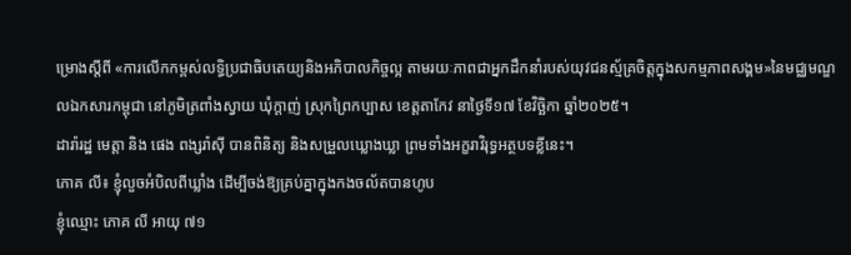ម្រោងស្តីពី «ការលើកកម្ពស់លទ្ធិប្រជាធិបតេយ្យនិងអភិបាលកិច្ចល្អ តាមរយៈភាពជាអ្នកដឹកនាំរបស់យុវជនស្ម័គ្រចិត្តក្នុងសកម្មភាពសង្គម»នៃមជ្ឈមណ្ឌលឯកសារកម្ពុជា នៅភូមិត្រពាំងស្វាយ ឃុំក្ដាញ់ ស្រុកព្រៃកប្បាស ខេត្តតាកែវ នាថ្ងៃទី១៧ ខែវិច្ឆិកា ឆ្នាំ២០២៥។
ដារ៉ារដ្ឋ មេត្តា និង ផេង ពង្សរ៉ាស៊ី បានពិនិត្យ និងសម្រួលឃ្លោងឃ្លា ព្រមទាំងអក្ខរាវិរុទ្ធអត្ថបទខ្លីនេះ។
ភោគ លី៖ ខ្ញុំលួចអំបិលពីឃ្លាំង ដើម្បីចង់ឱ្យគ្រប់គ្នាក្នុងកងចល័តបានហូប
ខ្ញុំឈ្មោះ ភោគ លី អាយុ ៧១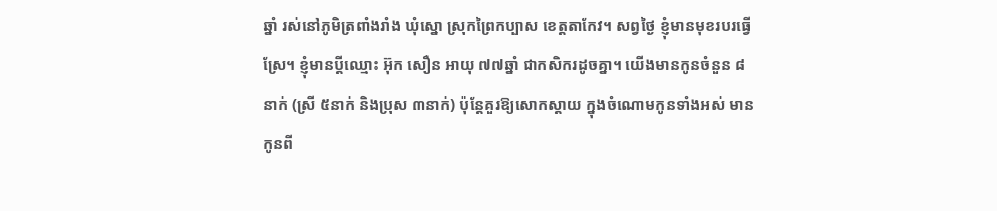ឆ្នាំ រស់នៅភូមិត្រពាំងរាំង ឃុំស្នោ ស្រុកព្រៃកប្បាស ខេត្តតាកែវ។ សព្វថ្ងៃ ខ្ញុំមានមុខរបរធ្វើស្រែ។ ខ្ញុំមានប្តីឈ្មោះ អ៊ុក សឿន អាយុ ៧៧ឆ្នាំ ជាកសិករដូចគ្នា។ យើងមានកូនចំនួន ៨នាក់ (ស្រី ៥នាក់ និងប្រុស ៣នាក់) ប៉ុន្តែគួរឱ្យសោកស្ដាយ ក្នុងចំណោមកូនទាំងអស់ មានកូនពី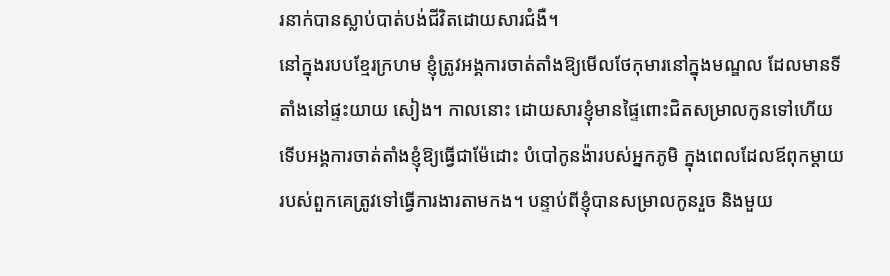រនាក់បានស្លាប់បាត់បង់ជីវិតដោយសារជំងឺ។
នៅក្នុងរបបខ្មែរក្រហម ខ្ញុំត្រូវអង្គការចាត់តាំងឱ្យមើលថែកុមារនៅក្នុងមណ្ឌល ដែលមានទីតាំងនៅផ្ទះយាយ សៀង។ កាលនោះ ដោយសារខ្ញុំមានផ្ទៃពោះជិតសម្រាលកូនទៅហើយ ទើបអង្គការចាត់តាំងខ្ញុំឱ្យធ្វើជាម៉ែដោះ បំបៅកូនង៉ារបស់អ្នកភូមិ ក្នុងពេលដែលឪពុកម្ដាយរបស់ពួកគេត្រូវទៅធ្វើការងារតាមកង។ បន្ទាប់ពីខ្ញុំបានសម្រាលកូនរួច និងមួយ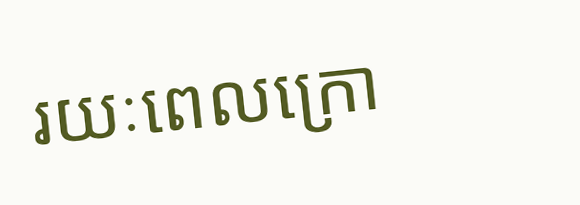រយៈពេលក្រោ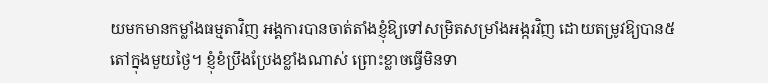យមកមានកម្លាំងធម្មតាវិញ អង្គការបានចាត់តាំងខ្ញុំឱ្យទៅសម្រិតសម្រាំងអង្ករវិញ ដោយតម្រូវឱ្យបាន៥តៅក្នុងមួយថ្ងៃ។ ខ្ញុំខំប្រឹងប្រែងខ្លាំងណាស់ ព្រោះខ្លាចធ្វើមិនទា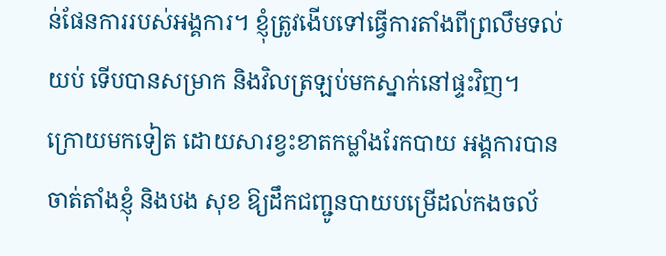ន់ផែនការរបស់អង្គការ។ ខ្ញុំត្រូវងើបទៅធ្វើការតាំងពីព្រលឹមទល់យប់ ទើបបានសម្រាក និងវិលត្រឡប់មកស្នាក់នៅផ្ទះវិញ។
ក្រោយមកទៀត ដោយសារខ្វះខាតកម្លាំងរែកបាយ អង្គការបានចាត់តាំងខ្ញុំ និងបង សុខ ឱ្យដឹកជញ្ជូនបាយបម្រើដល់កងចល័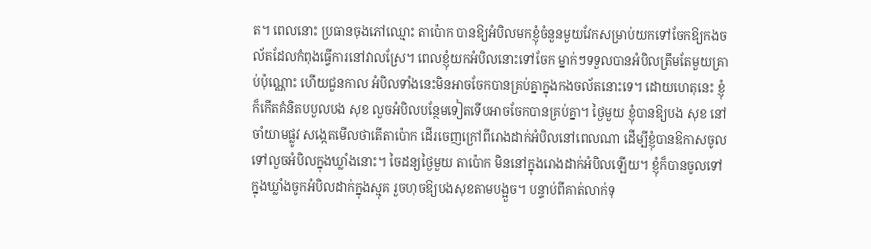ត។ ពេលនោះ ប្រធានចុងភៅឈ្មោះ តាប៉ោក បានឱ្យអំបិលមកខ្ញុំចំនួនមួយវែកសម្រាប់យកទៅចែកឱ្យកងចល័តដែលកំពុងធ្វើការនៅវាលស្រែ។ ពេលខ្ញុំយកអំបិលនោះទៅចែក ម្នាក់ៗទទួលបានអំបិលត្រឹមតែមួយគ្រាប់ប៉ុណ្ណោះ ហើយជួនកាល អំបិលទាំងនេះមិនអាចចែកបានគ្រប់គ្នាក្នុងកងចល័តនោះទេ។ ដោយហេតុនេះ ខ្ញុំក៏កើតគំនិតបបួលបង សុខ លួចអំបិលបន្ថែមទៀតទើបអាចចែកបានគ្រប់គ្នា។ ថ្ងៃមួយ ខ្ញុំបានឱ្យបង សុខ នៅចាំយាមផ្លូវ សង្កេតមើលថាតើតាប៉ោក ដើរចេញក្រៅពីរោងដាក់អំបិលនៅពេលណា ដើម្បីខ្ញុំបានឱកាសចូលទៅលួចអំបិលក្នុងឃ្លាំងនោះ។ ចៃដន្យថ្ងៃមួយ តាប៉ោក មិននៅក្នុងរោងដាក់អំបិលឡើយ។ ខ្ញុំក៏បានចូលទៅក្នុងឃ្លាំងចូកអំបិលដាក់ក្នុងស្មុគ រួចហុចឱ្យបងសុខតាមបង្អួច។ បន្ទាប់ពីគាត់លាក់ទុ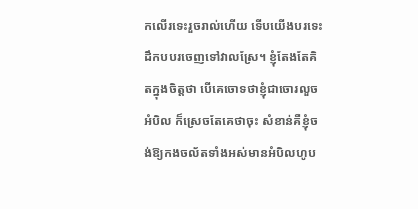កលើរទេះរួចរាល់ហើយ ទើបយើងបរទេះដឹកបបរចេញទៅវាលស្រែ។ ខ្ញុំតែងតែគិតក្នុងចិត្តថា បើគេចោទថាខ្ញុំជាចោរលួចអំបិល ក៏ស្រេចតែគេថាចុះ សំខាន់គឺខ្ញុំចង់ឱ្យកងចល័តទាំងអស់មានអំបិលហូប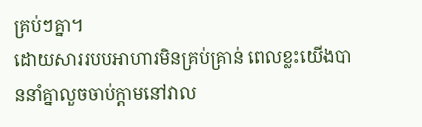គ្រប់ៗគ្នា។
ដោយសាររបបអាហារមិនគ្រប់គ្រាន់ ពេលខ្លះយើងបាននាំគ្នាលួចចាប់ក្ដាមនៅវាល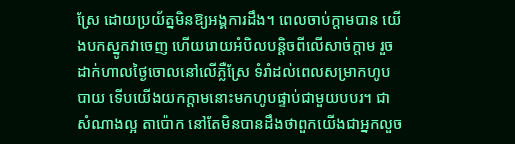ស្រែ ដោយប្រយ័ត្នមិនឱ្យអង្គការដឹង។ ពេលចាប់ក្ដាមបាន យើងបកស្នូកវាចេញ ហើយរោយអំបិលបន្តិចពីលើសាច់ក្តាម រួចដាក់ហាលថ្ងៃចោលនៅលើភ្លឺស្រែ ទំរាំដល់ពេលសម្រាកហូបបាយ ទើបយើងយកក្តាមនោះមកហូបផ្ទាប់ជាមួយបបរ។ ជាសំណាងល្អ តាប៉ោក នៅតែមិនបានដឹងថាពួកយើងជាអ្នកលួច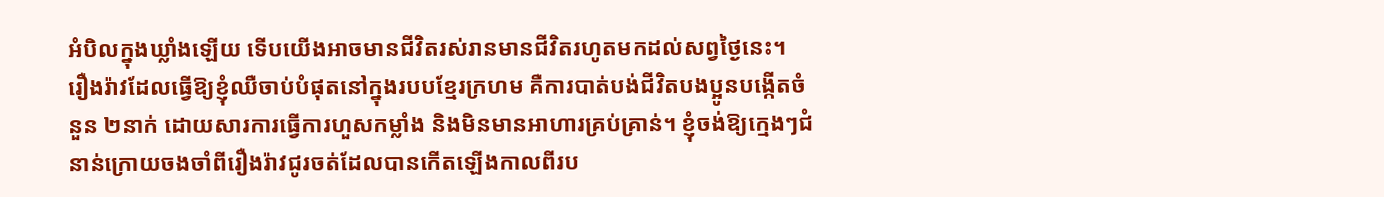អំបិលក្នុងឃ្លាំងឡើយ ទើបយើងអាចមានជីវិតរស់រានមានជីវិតរហូតមកដល់សព្វថ្ងៃនេះ។
រឿងរ៉ាវដែលធ្វើឱ្យខ្ញុំឈឺចាប់បំផុតនៅក្នុងរបបខ្មែរក្រហម គឺការបាត់បង់ជីវិតបងប្អូនបង្កើតចំនួន ២នាក់ ដោយសារការធ្វើការហួសកម្លាំង និងមិនមានអាហារគ្រប់គ្រាន់។ ខ្ញុំចង់ឱ្យក្មេងៗជំនាន់ក្រោយចងចាំពីរឿងរ៉ាវជូរចត់ដែលបានកើតឡើងកាលពីរប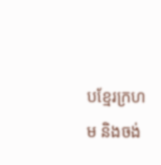បខ្មែរក្រហម និងចង់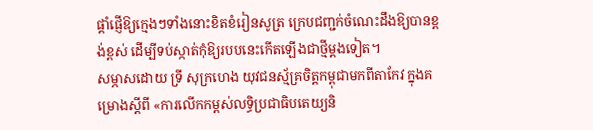ផ្ដាំផ្ញើឱ្យក្មេងៗទាំងនោះខិតខំរៀនសូត្រ ក្រេបជញ្ជក់ចំណេះដឹងឱ្យបានខ្ពង់ខ្ពស់ ដើម្បីទប់ស្កាត់កុំឱ្យរបបនេះកើតឡើងជាថ្មីម្ដងទៀត។
សម្ភាសដោយ ទ្រី សុក្រហេង យុវជនស្ម័គ្រចិត្តកម្ពុជាមកពីតាកែវ ក្នុងគម្រោងស្តីពី «ការលើកកម្ពស់លទ្ធិប្រជាធិបតេយ្យនិ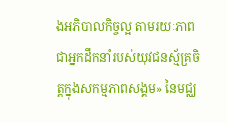ងអភិបាលកិច្ចល្អ តាមរយៈភាពជាអ្នកដឹកនាំរបស់យុវជនស្ម័គ្រចិត្តក្នុងសកម្មភាពសង្គម» នៃមជ្ឈ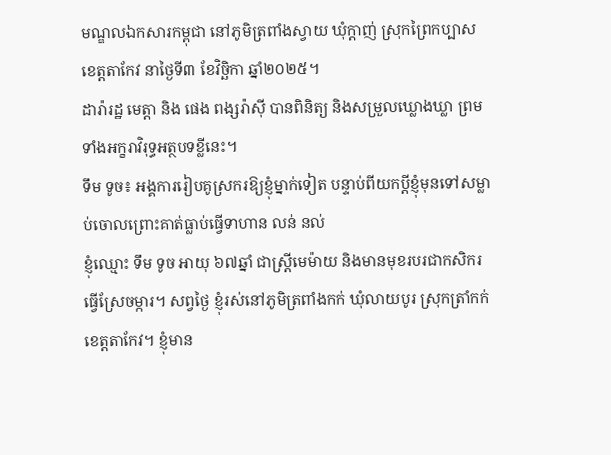មណ្ឌលឯកសារកម្ពុជា នៅភូមិត្រពាំងស្វាយ ឃុំក្ដាញ់ ស្រុកព្រៃកប្បាស ខេត្តតាកែវ នាថ្ងៃទី៣ ខែវិច្ឆិកា ឆ្នាំ២០២៥។
ដារ៉ារដ្ឋ មេត្តា និង ផេង ពង្សរ៉ាស៊ី បានពិនិត្យ និងសម្រួលឃ្លោងឃ្លា ព្រមទាំងអក្ខរាវិរុទ្ធអត្ថបទខ្លីនេះ។
ទឹម ទូច៖ អង្គការរៀបគូស្រករឱ្យខ្ញុំម្នាក់ទៀត បន្ទាប់ពីយកប្ដីខ្ញុំមុនទៅសម្លាប់ចោលព្រោះគាត់ធ្លាប់ធ្វើទាហាន លន់ នល់
ខ្ញុំឈ្មោះ ទឹម ទូច អាយុ ៦៧ឆ្នាំ ជាស្ត្រីមេម៉ាយ និងមានមុខរបរជាកសិករធ្វើស្រែចម្ការ។ សព្វថ្ងៃ ខ្ញុំរស់នៅភូមិត្រពាំងកក់ ឃុំលាយបូរ ស្រុកត្រាំកក់ ខេត្តតាកែវ។ ខ្ញុំមាន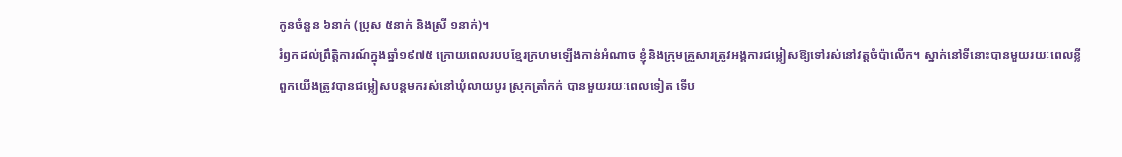កូនចំនួន ៦នាក់ (ប្រុស ៥នាក់ និងស្រី ១នាក់)។
រំឭកដល់ព្រឹត្តិការណ៍ក្នុងឆ្នាំ១៩៧៥ ក្រោយពេលរបបខ្មែរក្រហមឡើងកាន់អំណាច ខ្ញុំនិងក្រុមគ្រួសារត្រូវអង្គការជម្លៀសឱ្យទៅរស់នៅវត្តចំប៉ាលើក។ ស្នាក់នៅទីនោះបានមួយរយៈពេលខ្លី ពួកយើងត្រូវបានជម្លៀសបន្តមករស់នៅឃុំលាយបូរ ស្រុកត្រាំកក់ បានមួយរយៈពេលទៀត ទើប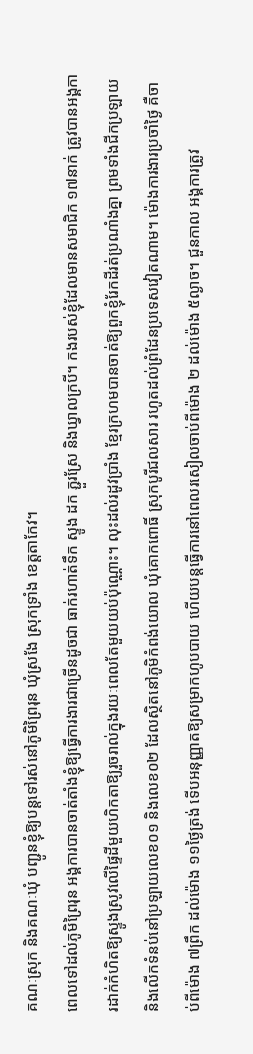គណៈស្រុក និងគណៈឃុំ បញ្ជូនខ្ញុំឱ្យបន្តទៅរស់នៅភូមិព្រៃរុន ឃុំស្រងែ ស្រុកទ្រាំង ខេត្តតាកែវ។
ពេលទៅដល់ភូមិព្រៃរុន អង្គការបានចាត់តាំងខ្ញុំឱ្យធ្វើការងារជាច្រើនដូចជា ធាក់រហាត់ទឹក ស្ទូង ដក ភ្ជួរស្រែ និងឃ្វាលក្របី។ កងរបស់ខ្ញុំដែលមានសមាជិក ១៧នាក់ ត្រូវបានអង្គការដាក់កំហិតឱ្យស្ទូងស្រូវលើផ្ទៃដីមួយហិកតាឱ្យរួចរាល់ក្នុងរយៈពេលតែមួយយប់ប៉ុណ្ណោះ។ លុះដល់រដូវប្រាំង ខ្មែរក្រហមបានចាត់ឱ្យពួកខ្ញុំរែកដីរត់ប្រណាំងគ្នា ព្រមទាំងជីកប្រឡាយ និងលើកទំនប់នៅប្រឡាយលេខ០១ និងលេខ០២ ដែលស្ថិតនៅភូមិកំពង់យោល ឃុំគោកពោធិ៍ ស្រុកបូរីជលសារ រហូតដល់ព្រំដែនប្រទេសវៀតណាម។ ម៉ោងការងារប្រចាំថ្ងៃ គឺចាប់ពីម៉ោង ៧ព្រឹក ដល់ម៉ោង ១១ថ្ងៃត្រង់ ទើបអនុញ្ញាតឱ្យសម្រាកហូបបាយ ហើយបន្តធ្វើការនៅពេលរសៀលចាប់ពីម៉ោង ២ ដល់ម៉ោង ៥ល្ងាច។ ជួនកាល អង្គការត្រូវ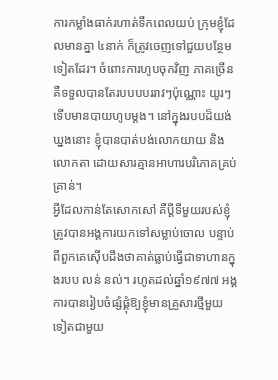ការកម្លាំងធាក់រហាត់ទឹកពេលយប់ ក្រុមខ្ញុំដែលមានគ្នា ៤នាក់ ក៏ត្រូវចេញទៅជួយបន្ថែមទៀតដែរ។ ចំពោះការហូបចុកវិញ ភាគច្រើនគឺទទួលបានតែរបបបបររាវៗប៉ុណ្ណោះ យូរៗទើបមានបាយហូបម្ដង។ នៅក្នុងរបបដ៏យង់ឃ្នងនោះ ខ្ញុំបានបាត់បង់លោកយាយ និងលោកតា ដោយសារគ្មានអាហារបរិភោគគ្រប់គ្រាន់។
អ្វីដែលកាន់តែសោកសៅ គឺប្ដីទីមួយរបស់ខ្ញុំត្រូវបានអង្គការយកទៅសម្លាប់ចោល បន្ទាប់ពីពួកគេស៊ើបដឹងថាគាត់ធ្លាប់ធ្វើជាទាហានក្នុងរបប លន់ នល់។ រហូតដល់ឆ្នាំ១៩៧៧ អង្គការបានរៀបចំផ្សំផ្គុំឱ្យខ្ញុំមានគ្រួសារថ្មីមួយទៀតជាមួយ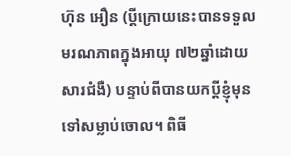ហ៊ុន អឿន (ប្តីក្រោយនេះបានទទួលមរណភាពក្នុងអាយុ ៧២ឆ្នាំដោយសារជំងឺ) បន្ទាប់ពីបានយកប្តីខ្ញុំមុនទៅសម្លាប់ចោល។ ពិធី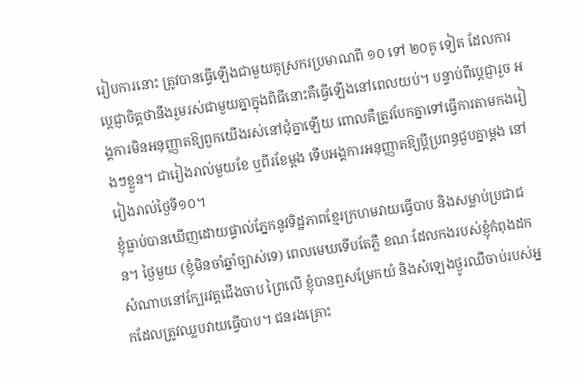រៀបការនោះ ត្រូវបានធ្វើឡើងជាមួយគូស្រករប្រមាណពី ១០ ទៅ ២០គូ ទៀត ដែលការប្តេជ្ញាចិត្តថានឹងរួមរស់ជាមួយគ្នាក្នុងពិធីនោះគឺធ្វើឡើងនៅពេលយប់។ បន្ទាប់ពីប្ដេជ្ញារួច អង្គការមិនអនុញ្ញាតឱ្យពួកយើងរស់នៅជុំគ្នាឡើយ ពោលគឺត្រូវបែកគ្នាទៅធ្វើការតាមកងរៀងៗខ្លួន។ ជារៀងរាល់មួយខែ ឬពីរខែម្ដង ទើបអង្គការអនុញ្ញាតឱ្យប្ដីប្រពន្ធជួបគ្នាម្ដង នៅរៀងរាល់ថ្ងៃទី១០។
ខ្ញុំធ្លាប់បានឃើញដោយផ្ទាល់ភ្នែកនូវទិដ្ឋភាពខ្មែរក្រហមវាយធ្វើបាប និងសម្លាប់ប្រជាជន។ ថ្ងៃមួយ (ខ្ញុំមិនចាំឆ្នាំច្បាស់ទេ) ពេលមេឃទើបតែភ្លឺ ខណៈដែលកងរបស់ខ្ញុំកំពុងដកសំណាបនៅក្បែរវត្តជើងចាប ព្រៃលើ ខ្ញុំបានឮសម្រែកយំ និងសំឡេងថ្ងូរឈឺចាប់របស់អ្នកដែលត្រូវឈ្លបវាយធ្វើបាប។ ជនរងគ្រោះ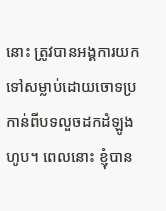នោះ ត្រូវបានអង្គការយកទៅសម្លាប់ដោយចោទប្រកាន់ពីបទលួចដកដំឡូងហូប។ ពេលនោះ ខ្ញុំបាន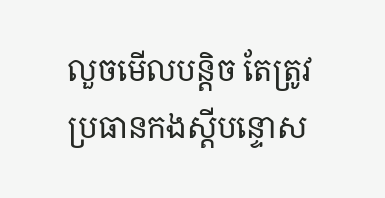លួចមើលបន្តិច តែត្រូវប្រធានកងស្ដីបន្ទោស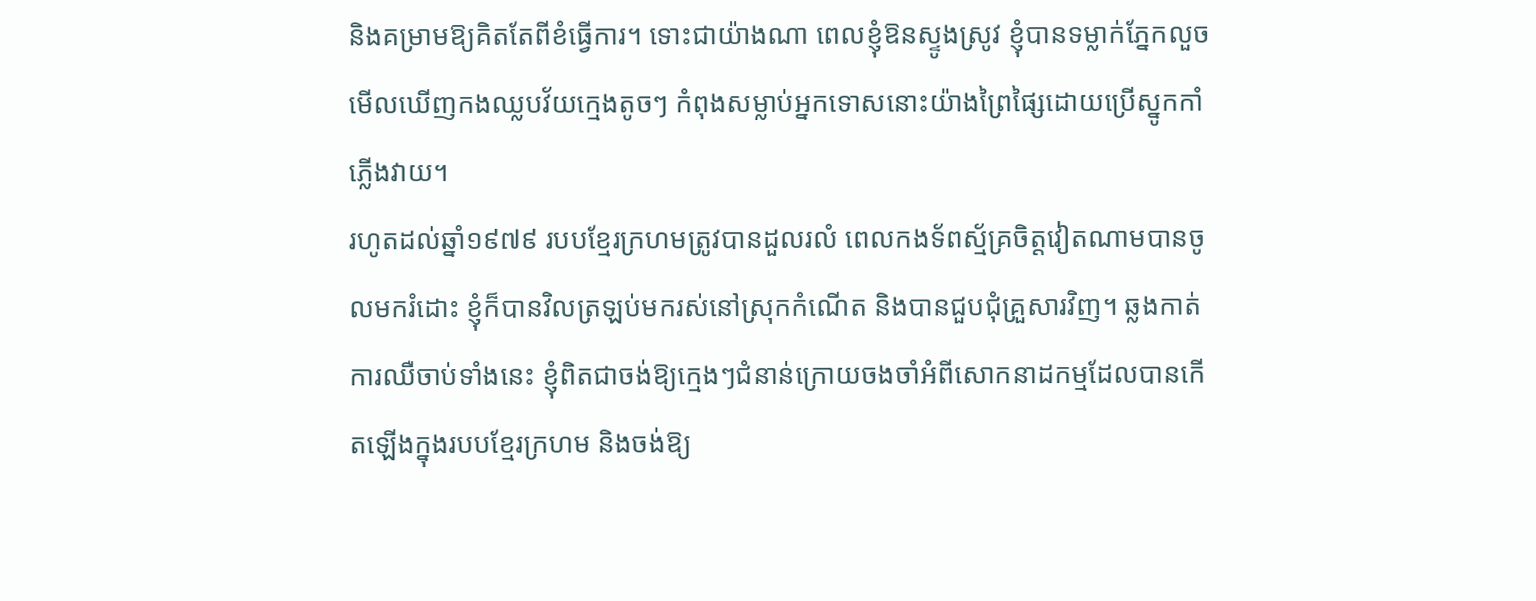និងគម្រាមឱ្យគិតតែពីខំធ្វើការ។ ទោះជាយ៉ាងណា ពេលខ្ញុំឱនស្ទូងស្រូវ ខ្ញុំបានទម្លាក់ភ្នែកលួចមើលឃើញកងឈ្លបវ័យក្មេងតូចៗ កំពុងសម្លាប់អ្នកទោសនោះយ៉ាងព្រៃផ្សៃដោយប្រើស្នូកកាំភ្លើងវាយ។
រហូតដល់ឆ្នាំ១៩៧៩ របបខ្មែរក្រហមត្រូវបានដួលរលំ ពេលកងទ័ពស្ម័គ្រចិត្តវៀតណាមបានចូលមករំដោះ ខ្ញុំក៏បានវិលត្រឡប់មករស់នៅស្រុកកំណើត និងបានជួបជុំគ្រួសារវិញ។ ឆ្លងកាត់ការឈឺចាប់ទាំងនេះ ខ្ញុំពិតជាចង់ឱ្យក្មេងៗជំនាន់ក្រោយចងចាំអំពីសោកនាដកម្មដែលបានកើតឡើងក្នុងរបបខ្មែរក្រហម និងចង់ឱ្យ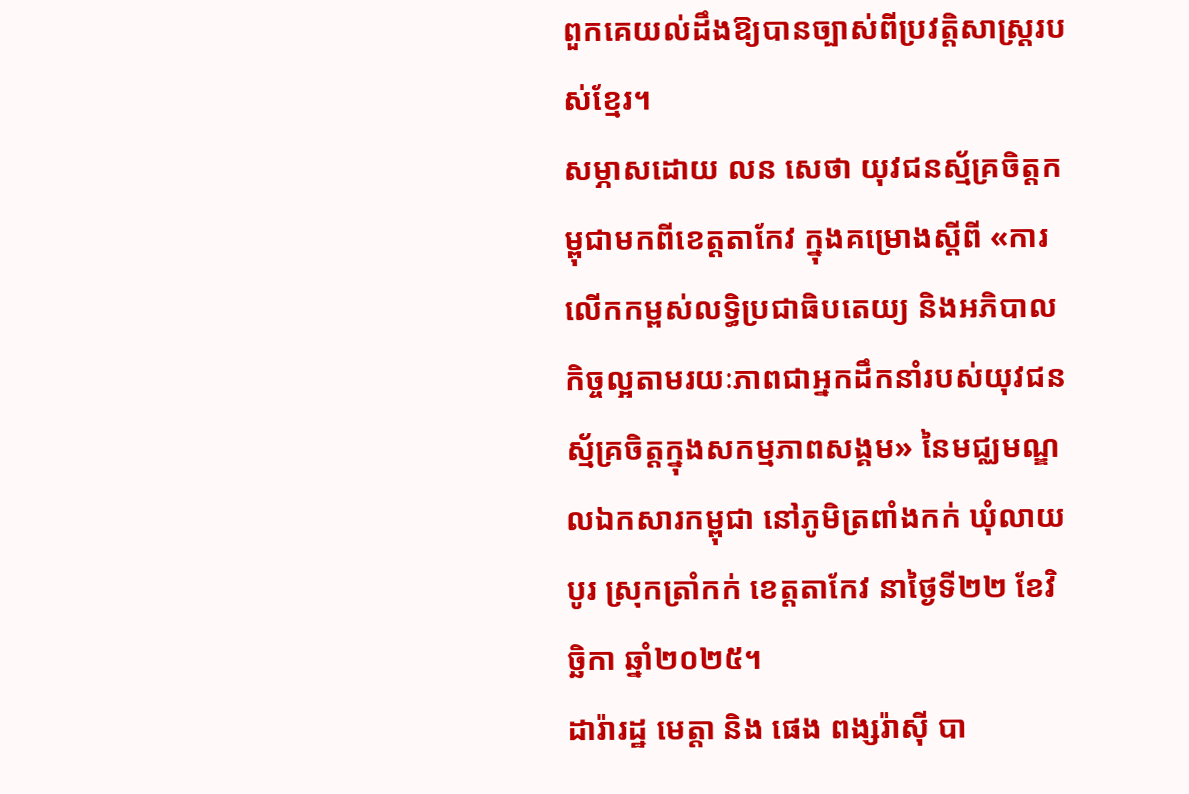ពួកគេយល់ដឹងឱ្យបានច្បាស់ពីប្រវត្តិសាស្ត្ររបស់ខ្មែរ។
សម្ភាសដោយ លន សេថា យុវជនស្ម័គ្រចិត្តកម្ពុជាមកពីខេត្តតាកែវ ក្នុងគម្រោងស្តីពី «ការលើកកម្ពស់លទ្ធិប្រជាធិបតេយ្យ និងអភិបាលកិច្ចល្អតាមរយៈភាពជាអ្នកដឹកនាំរបស់យុវជនស្ម័គ្រចិត្តក្នុងសកម្មភាពសង្គម» នៃមជ្ឈមណ្ឌលឯកសារកម្ពុជា នៅភូមិត្រពាំងកក់ ឃុំលាយបូរ ស្រុកត្រាំកក់ ខេត្តតាកែវ នាថ្ងៃទី២២ ខែវិច្ឆិកា ឆ្នាំ២០២៥។
ដារ៉ារដ្ឋ មេត្តា និង ផេង ពង្សរ៉ាស៊ី បា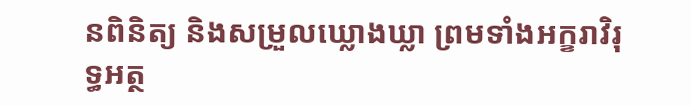នពិនិត្យ និងសម្រួលឃ្លោងឃ្លា ព្រមទាំងអក្ខរាវិរុទ្ធអត្ថ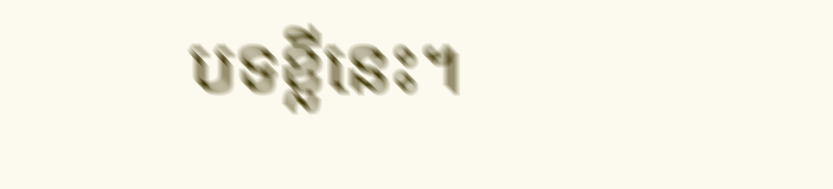បទខ្លីនេះ។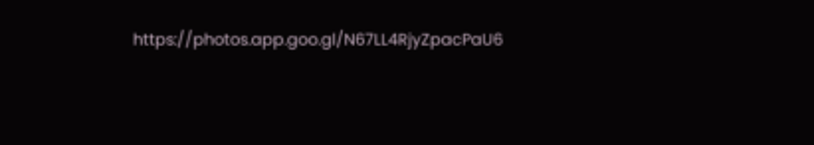https://photos.app.goo.gl/N67LL4RjyZpacPaU6